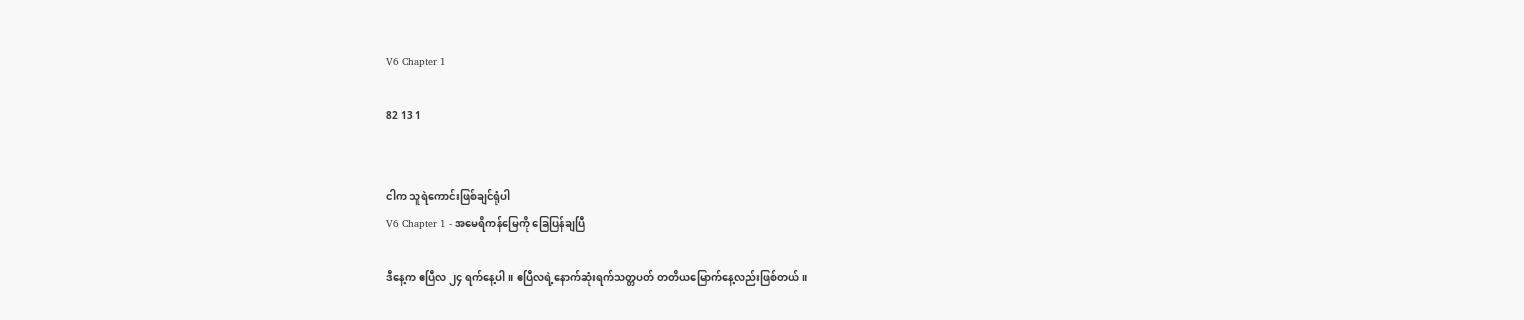V6 Chapter 1

82 13 1


ငါက သူရဲကောင်းဖြစ်ချင်ရုံပါ
V6 Chapter 1 - အမေရိကန်မြေကို ခြေပြန်ချပြီ

ဒီနေ့က ဧပြီလ ၂၄ ရက်နေ့ပါ။ ဧပြီလရဲ့နောက်ဆုံးရက်သတ္တပတ် တတိယမြောက်နေ့လည်းဖြစ်တယ်။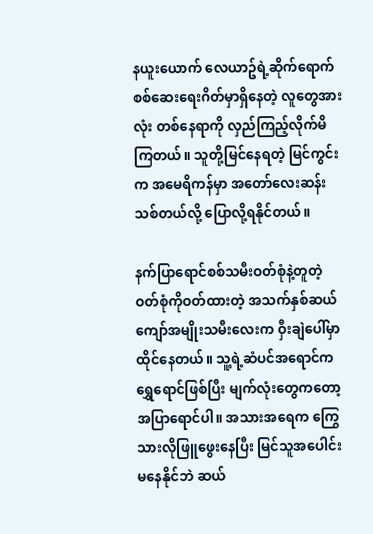နယူးယောက် လေယာဥ်ရဲ့ဆိုက်ရောက်စစ်ဆေးရေးဂိတ်မှာရှိနေတဲ့ လူတွေအားလုံး တစ်နေရာကို လှည်ကြည့်လိုက်မိကြတယ်။ သူတို့မြင်နေရတဲ့ မြင်ကွင်းက အမေရိကန်မှာ အတော်လေးဆန်းသစ်တယ်လို့ ပြောလို့ရနိုင်တယ်။

နက်ပြာရောင်စစ်သမီးဝတ်စုံနဲ့တူတဲ့ ဝတ်စုံကိုဝတ်ထားတဲ့ အသက်နှစ်ဆယ်ကျော်အမျိုးသမီးလေးက ဝှီးချဲပေါ်မှာထိုင်နေတယ်။ သူ့ရဲ့ဆံပင်အရောင်က ရွှေရောင်ဖြစ်ပြီး မျက်လုံးတွေကတော့ အပြာရောင်ပါ။ အသားအရေက ကြွေသားလိုဖြူဖွေးနေပြီး မြင်သူအပေါင်း မနေနိုင်ဘဲ ဆယ်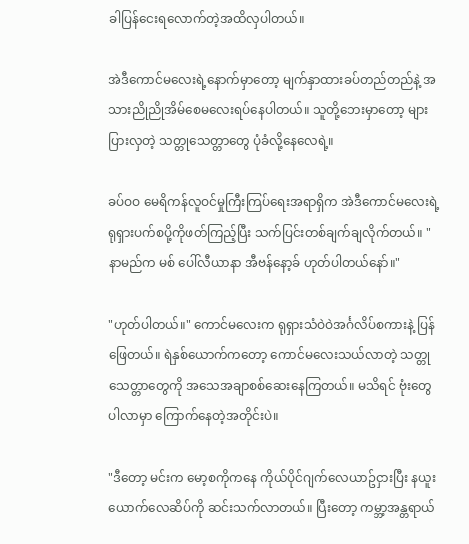ခါပြန်ငေးရလောက်တဲ့အထိလှပါတယ်။

အဲဒီကောင်မလေးရဲ့နောက်မှာတော့ မျက်နှာထားခပ်တည်တည်နဲ့ အသားညိုညိုအိမ်စေမလေးရပ်နေပါတယ်။ သူတို့ဘေးမှာတော့ များပြားလှတဲ့ သတ္တုသေတ္တာတွေ ပုံခံလို့နေလေရဲ့။

ခပ်ဝဝ မေရိကန်လူဝင်မှုကြီးကြပ်ရေးအရာရှိက အဲဒီကောင်မလေးရဲ့ရုရှားပက်စပို့ကိုဖတ်ကြည့်ပြီး သက်ပြင်းတစ်ချက်ချလိုက်တယ်။ "နာမည်က မစ် ပေါ်လီယာနာ အီဗန်နော့ခ် ဟုတ်ပါတယ်နော်။"

"ဟုတ်ပါတယ်။" ကောင်မလေးက ရုရှားသံဝဲဝဲအင်္ဂလိပ်စကားနဲ့ ပြန်ဖြေတယ်။ ရဲနှစ်ယောက်ကတော့ ကောင်မလေးသယ်လာတဲ့ သတ္တုသေတ္တာတွေကို အသေအချာစစ်ဆေးနေကြတယ်။ မသိရင် ဗုံးတွေပါလာမှာ ကြောက်နေတဲ့အတိုင်းပဲ။

"ဒီတော့ မင်းက မော့စကိုကနေ ကိုယ်ပိုင်ဂျက်လေယာဥ်ငှားပြီး နယူးယောက်လေဆိပ်ကို ဆင်းသက်လာတယ်။ ပြီးတော့ ကမ္ဘာ့အန္တရာယ်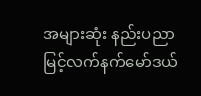အများဆုံး နည်းပညာမြင့်လက်နက်မော်ဒယ်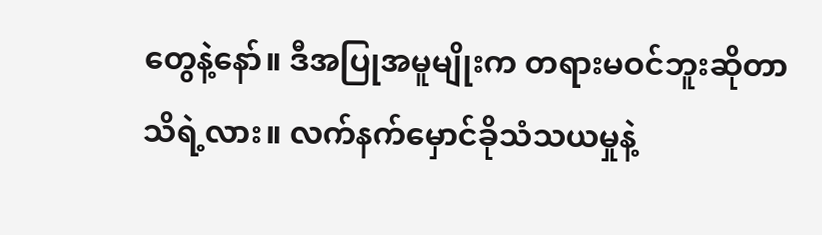တွေနဲ့နော်။ ဒီအပြုအမူမျိုးက တရားမဝင်ဘူးဆိုတာ သိရဲ့လား။ လက်နက်မှောင်ခိုသံသယမှုနဲ့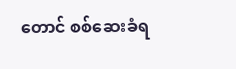တောင် စစ်ဆေးခံရ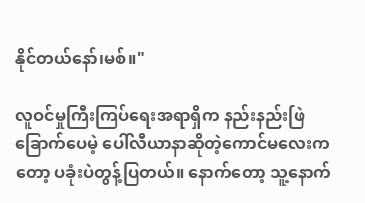နိုင်တယ်နော်၊မစ်။"

လူဝင်မှုကြီးကြပ်ရေးအရာရှိက နည်းနည်းဖြဲခြောက်ပေမဲ့ ပေါ်လီယာနာဆိုတဲ့ကောင်မလေးကတော့ ပခုံးပဲတွန့်ပြတယ်။ နောက်တော့ သူ့နောက်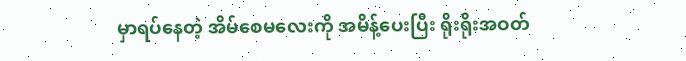မှာရပ်နေတဲ့ အိမ်စေမလေးကို အမိန့်ပေးပြီး ရိုးရိုးအဝတ်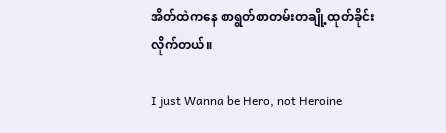အိတ်ထဲကနေ စာရွတ်စာတမ်းတချို့ထုတ်ခိုင်းလိုက်တယ်။

I just Wanna be Hero, not Heroine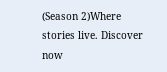(Season 2)Where stories live. Discover now